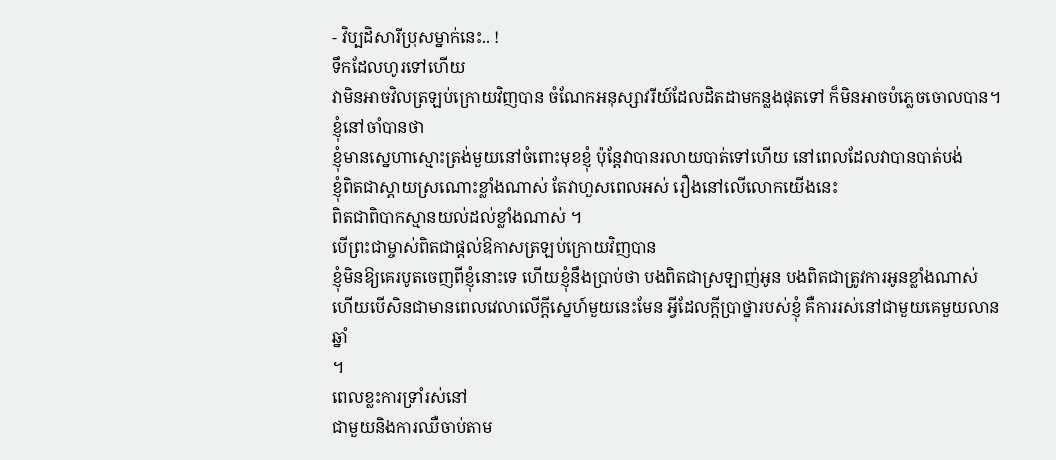- វិប្បដិសារីប្រុសម្នាក់នេះ.. !
ទឹកដែលហូរទៅហើយ
វាមិនអាចវិលត្រឡប់ក្រោយវិញបាន ចំណែកអនុស្សាវរីយ៍ដែលដិតដាមកន្លងផុតទៅ ក៏មិនអាចបំភ្លេចចោលបាន។
ខ្ញុំនៅចាំបានថា
ខ្ញុំមានស្នេហាស្មោះត្រង់មួយនៅចំពោះមុខខ្ញុំ ប៉ុន្តែវាបានរលាយបាត់ទៅហើយ នៅពេលដែលវាបានបាត់បង់
ខ្ញុំពិតជាស្តាយស្រណោះខ្លាំងណាស់ តែវាហួសពេលអស់ រឿងនៅលើលោកយើងនេះ
ពិតជាពិបាកស្មានយល់ដល់ខ្លាំងណាស់ ។
បើព្រះជាម្ចាស់ពិតជាផ្តល់ឱកាសត្រឡប់ក្រោយវិញបាន
ខ្ញុំមិនឱ្យគេរបូតចេញពីខ្ញុំនោះទេ ហើយខ្ញុំនឹងប្រាប់ថា បងពិតជាស្រឡាញ់អូន បងពិតជាត្រូវការអូនខ្លាំងណាស់
ហើយបើសិនជាមានពេលវេលាលើក្ដីស្នេហ៍មួយនេះមែន អ្វីដែលក្ដីប្រាថ្នារបស់ខ្ញុំ គឺការរស់នៅជាមួយគេមួយលានឆ្នាំ
។
ពេលខ្លះការទ្រាំរស់នៅ
ជាមួយនិងការឈឺចាប់តាម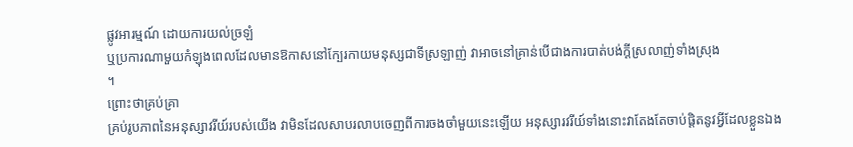ផ្លូវអារម្មណ៍ ដោយការយល់ច្រឡំ
ឬប្រការណាមួយកំឡុងពេលដែលមានឱកាសនៅក្បែរកាយមនុស្សជាទីស្រឡាញ់ វាអាចនៅគ្រាន់បើជាងការបាត់បង់ក្តីស្រលាញ់ទាំងស្រុង
។
ព្រោះថាគ្រប់គ្រា
គ្រប់រូបភាពនៃអនុស្សាវរីយ៍របស់យើង វាមិនដែលសាបរលាបចេញពីការចងចាំមួយនេះឡើយ អនុស្សារវរីយ៍ទាំងនោះវាតែងតែចាប់ផ្ដិតនូវអ្វីដែលខ្លួនឯង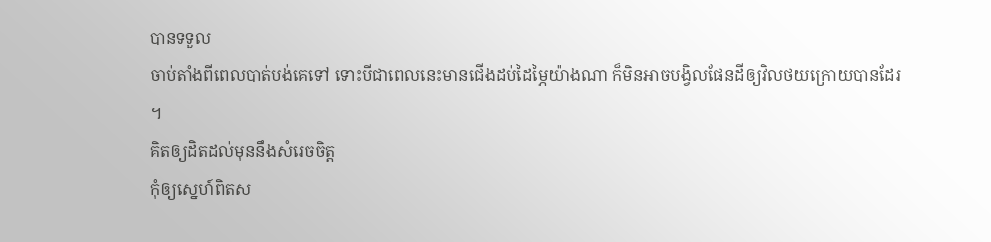បានទទួល
ចាប់តាំងពីពេលបាត់បង់គេទៅ ទោះបីជាពេលនេះមានជើងដប់ដៃម្ភៃយ៉ាងណា ក៏មិនអាចបង្វិលផែនដីឲ្យវិលថយក្រោយបានដែរ
។
គិតឲ្យដិតដល់មុននឹងសំរេចចិត្ត
កុំឲ្យស្នេហ៍ពិតស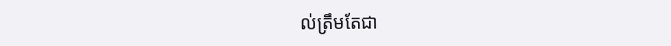ល់ត្រឹមតែជា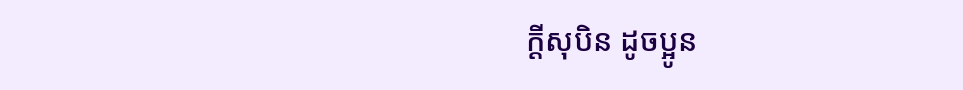ក្ដីសុបិន ដូចប្អូន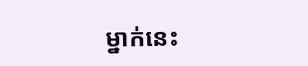ម្នាក់នេះ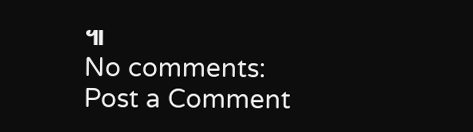៕
No comments:
Post a Comment